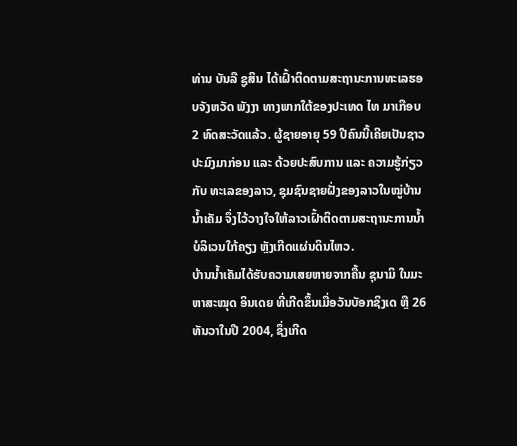ທ່ານ ບັນລື ຊູສິນ ໄດ້ເຝົ້າຕິດຕາມສະຖານະການທະເລຮອບຈັງຫວັດ ພັງງາ ທາງພາກໃຕ້ຂອງປະເທດ ໄທ ມາເກືອບ 2 ທົດສະວັດແລ້ວ. ຜູ້ຊາຍອາຍຸ 59 ປີຄົນນີ້ເຄີຍເປັນຊາວປະມົງມາກ່ອນ ແລະ ດ້ວຍປະສົບການ ແລະ ຄວາມຮູ້ກ່ຽວກັບ ທະເລຂອງລາວ, ຊຸມຊົນຊາຍຝັ່ງຂອງລາວໃນໝູ່ບ້ານນ້ຳເຄັມ ຈຶ່ງໄວ້ວາງໃຈໃຫ້ລາວເຝົ້າຕິດຕາມສະຖານະການນ້ຳບໍລິເວນໃກ້ຄຽງ ຫຼັງເກີດແຜ່ນດິນໄຫວ.
ບ້ານນ້ຳເຄັມໄດ້ຮັບຄວາມເສຍຫາຍຈາກຄື້ນ ຊຸນາມິ ໃນມະຫາສະໝຸດ ອິນເດຍ ທີ່ເກີດຂຶ້ນເມື່ອວັນບັອກຊິງເດ ຫຼື 26 ທັນວາໃນປີ 2004, ຊຶ່ງເກີດ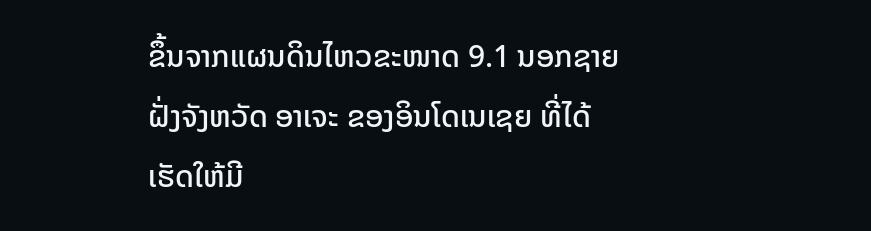ຂຶ້ນຈາກແຜນດິນໄຫວຂະໜາດ 9.1 ນອກຊາຍຝັ່ງຈັງຫວັດ ອາເຈະ ຂອງອິນໂດເນເຊຍ ທີ່ໄດ້ເຮັດໃຫ້ມີ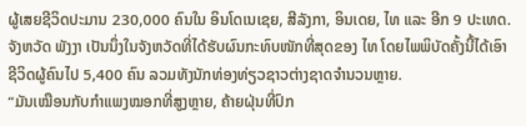ຜູ້ເສຍຊີວິດປະມານ 230,000 ຄົນໃນ ອິນໂດເນເຊຍ, ສີລັງກາ, ອິນເດຍ, ໄທ ແລະ ອີກ 9 ປະເທດ.
ຈັງຫວັດ ພັງງາ ເປັນນຶ່ງໃນຈັງຫວັດທີ່ໄດ້ຮັບຜົນກະທົບໜັກທີ່ສຸດຂອງ ໄທ ໂດຍໄພພິບັດຄັ້ງນີ້ໄດ້ເອົາຊີວິດຜູ້ຄົນໄປ 5,400 ຄົນ ລວມທັງນັກທ່ອງທ່ຽວຊາວຕ່າງຊາດຈຳນວນຫຼາຍ.
“ມັນເໝືອນກັບກຳແພງໝອກທີ່ສູງຫຼາຍ, ຄ້າຍຝຸ່ນທີ່ປົກ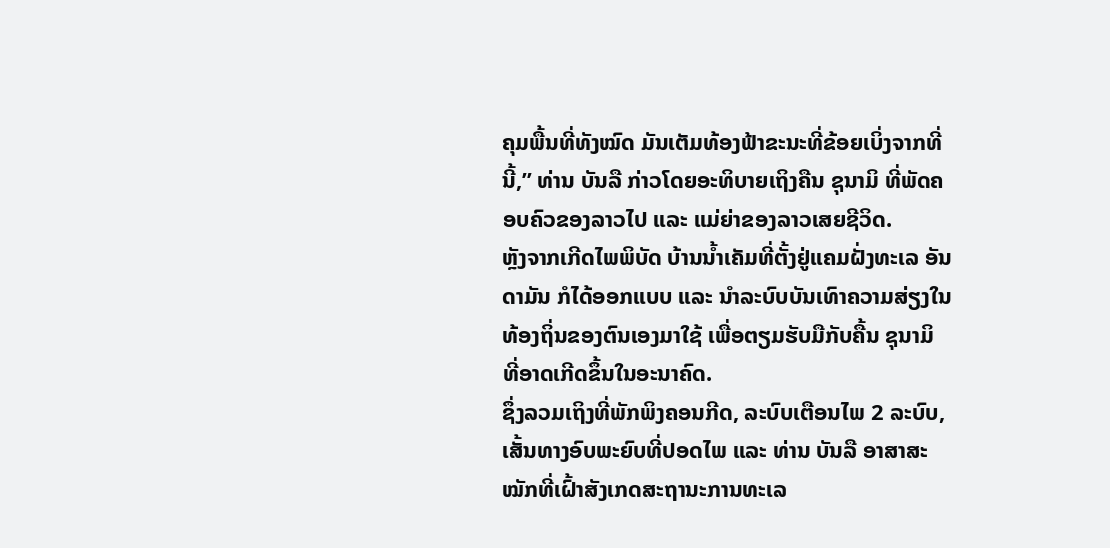ຄຸມພື້ນທີ່ທັງໝົດ ມັນເຕັມທ້ອງຟ້າຂະນະທີ່ຂ້ອຍເບິ່ງຈາກທີ່ນີ້,” ທ່ານ ບັນລື ກ່າວໂດຍອະທິບາຍເຖິງຄືນ ຊຸນາມິ ທີ່ພັດຄອບຄົວຂອງລາວໄປ ແລະ ແມ່ຍ່າຂອງລາວເສຍຊີວິດ.
ຫຼັງຈາກເກີດໄພພິບັດ ບ້ານນ້ຳເຄັມທີ່ຕັ້ງຢູ່ແຄມຝັ່ງທະເລ ອັນດາມັນ ກໍໄດ້ອອກແບບ ແລະ ນຳລະບົບບັນເທົາຄວາມສ່ຽງໃນທ້ອງຖິ່ນຂອງຕົນເອງມາໃຊ້ ເພື່ອຕຽມຮັບມືກັບຄື້ນ ຊຸນາມິ ທີ່ອາດເກີດຂຶ້ນໃນອະນາຄົດ.
ຊຶ່ງລວມເຖິງທີ່ພັກພິງຄອນກີດ, ລະບົບເຕືອນໄພ 2 ລະບົບ, ເສັ້ນທາງອົບພະຍົບທີ່ປອດໄພ ແລະ ທ່ານ ບັນລື ອາສາສະໝັກທີ່ເຝົ້າສັງເກດສະຖານະການທະເລ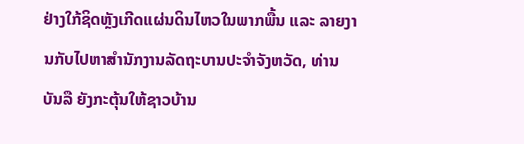ຢ່າງໃກ້ຊິດຫຼັງເກີດແຜ່ນດິນໄຫວໃນພາກພື້ນ ແລະ ລາຍງານກັບໄປຫາສຳນັກງານລັດຖະບານປະຈຳຈັງຫວັດ, ທ່ານ ບັນລື ຍັງກະຕຸ້ນໃຫ້ຊາວບ້ານ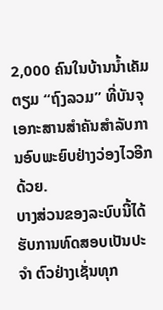2,000 ຄົນໃນບ້ານນ້ຳເຄັມ ຕຽມ “ຖົງລວມ” ທີ່ບັນຈຸເອກະສານສຳຄັນສຳລັບການອົບພະຍົບຢ່າງວ່ອງໄວອີກດ້ວຍ.
ບາງສ່ວນຂອງລະບົບນີ້ໄດ້ຮັບການທົດສອບເປັນປະຈຳ ຕົວຢ່າງເຊັ່ນທຸກ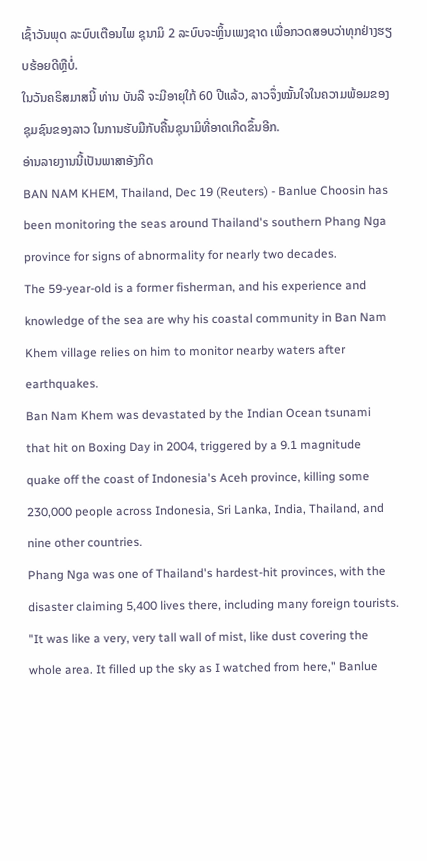ເຊົ້າວັນພຸດ ລະບົບເຕືອນໄພ ຊຸນາມິ 2 ລະບົບຈະຫຼິ້ນເພງຊາດ ເພື່ອກວດສອບວ່າທຸກຢ່າງຮຽບຮ້ອຍດີຫຼືບໍ່.
ໃນວັນຄຣິສມາສນີ້ ທ່ານ ບັນລື ຈະມີອາຍຸໃກ້ 60 ປີແລ້ວ, ລາວຈຶ່ງໝັ້ນໃຈໃນຄວາມພ້ອມຂອງຊຸມຊົນຂອງລາວ ໃນການຮັບມືກັບຄື້ນຊຸນາມິທີ່ອາດເກີດຂຶ້ນອີກ.
ອ່ານລາຍງານນີ້ເປັນພາສາອັງກິດ
BAN NAM KHEM, Thailand, Dec 19 (Reuters) - Banlue Choosin has been monitoring the seas around Thailand's southern Phang Nga province for signs of abnormality for nearly two decades.
The 59-year-old is a former fisherman, and his experience and knowledge of the sea are why his coastal community in Ban Nam Khem village relies on him to monitor nearby waters after earthquakes.
Ban Nam Khem was devastated by the Indian Ocean tsunami that hit on Boxing Day in 2004, triggered by a 9.1 magnitude quake off the coast of Indonesia's Aceh province, killing some 230,000 people across Indonesia, Sri Lanka, India, Thailand, and nine other countries.
Phang Nga was one of Thailand's hardest-hit provinces, with the disaster claiming 5,400 lives there, including many foreign tourists.
"It was like a very, very tall wall of mist, like dust covering the whole area. It filled up the sky as I watched from here," Banlue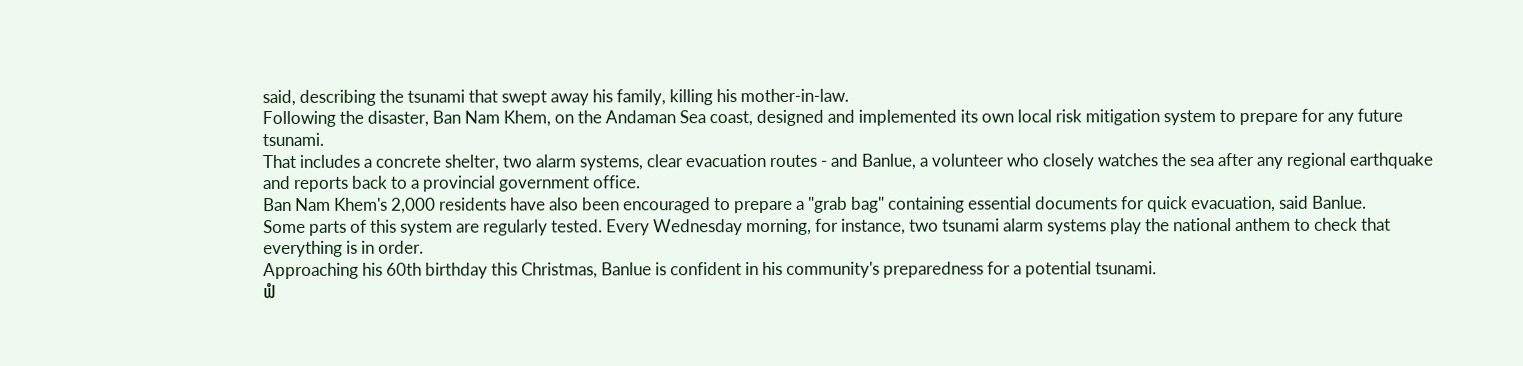said, describing the tsunami that swept away his family, killing his mother-in-law.
Following the disaster, Ban Nam Khem, on the Andaman Sea coast, designed and implemented its own local risk mitigation system to prepare for any future tsunami.
That includes a concrete shelter, two alarm systems, clear evacuation routes - and Banlue, a volunteer who closely watches the sea after any regional earthquake and reports back to a provincial government office.
Ban Nam Khem's 2,000 residents have also been encouraged to prepare a "grab bag" containing essential documents for quick evacuation, said Banlue.
Some parts of this system are regularly tested. Every Wednesday morning, for instance, two tsunami alarm systems play the national anthem to check that everything is in order.
Approaching his 60th birthday this Christmas, Banlue is confident in his community's preparedness for a potential tsunami.
ຟໍ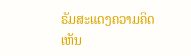ຣັມສະແດງຄວາມຄິດເຫັນ